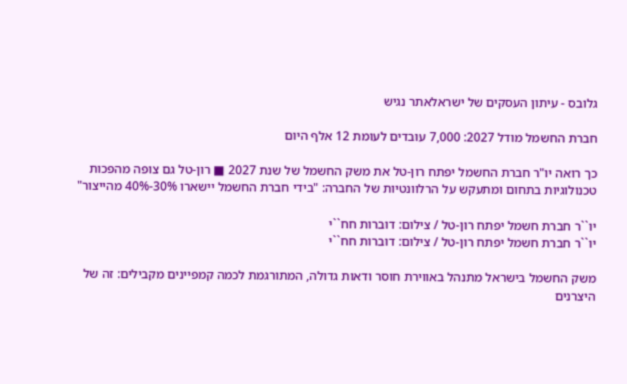גלובס - עיתון העסקים של ישראלאתר נגיש

חברת החשמל מודל 2027: 7,000 עובדים לעומת 12 אלף היום

כך רואה יו"ר חברת החשמל יפתח רון-טל את משק החשמל של שנת 2027 ■ רון-טל גם צופה מהפכות טכנולוגיות בתחום ומתעקש על הרלוונטיות של החברה: "בידי חברת החשמל יישארו 30%-40% מהייצור"

יו``ר חברת חשמל יפתח רון-טל / צילום: דוברות חח``י
יו``ר חברת חשמל יפתח רון-טל / צילום: דוברות חח``י

משק החשמל בישראל מתנהל באווירת חוסר ודאות גדולה, המתורגמת לכמה קמפיינים מקבילים: זה של היצרנים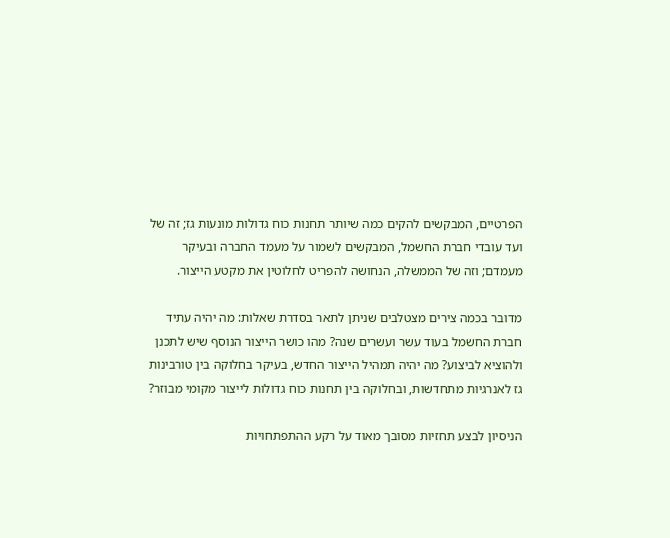הפרטיים, המבקשים להקים כמה שיותר תחנות כוח גדולות מונעות גז; זה של ועד עובדי חברת החשמל, המבקשים לשמור על מעמד החברה ובעיקר מעמדם; וזה של הממשלה, הנחושה להפריט לחלוטין את מקטע הייצור.

מדובר בכמה צירים מצטלבים שניתן לתאר בסדרת שאלות: מה יהיה עתיד חברת החשמל בעוד עשר ועשרים שנה? מהו כושר הייצור הנוסף שיש לתכנן ולהוציא לביצוע? מה יהיה תמהיל הייצור החדש, בעיקר בחלוקה בין טורבינות גז לאנרגיות מתחדשות, ובחלוקה בין תחנות כוח גדולות לייצור מקומי מבוזר?

הניסיון לבצע תחזיות מסובך מאוד על רקע ההתפתחויות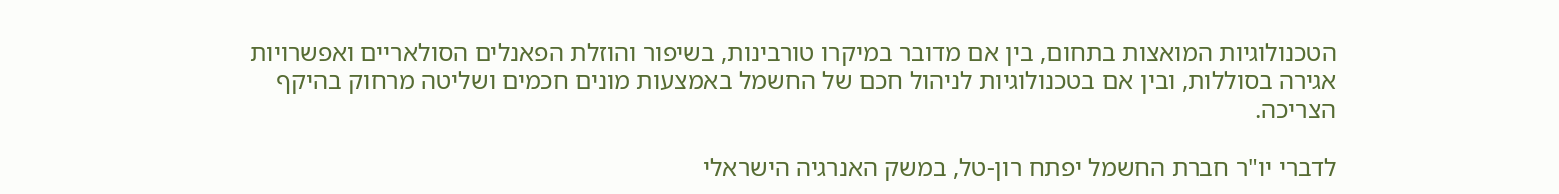הטכנולוגיות המואצות בתחום, בין אם מדובר במיקרו טורבינות, בשיפור והוזלת הפאנלים הסולאריים ואפשרויות אגירה בסוללות, ובין אם בטכנולוגיות לניהול חכם של החשמל באמצעות מונים חכמים ושליטה מרחוק בהיקף הצריכה.

לדברי יו"ר חברת החשמל יפתח רון-טל, במשק האנרגיה הישראלי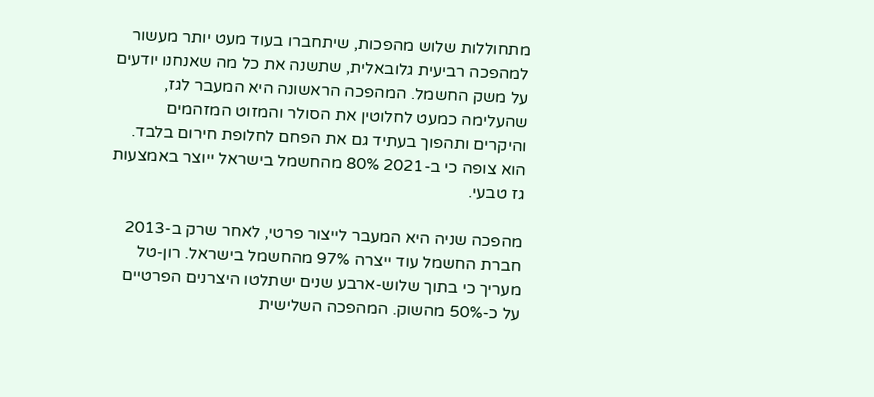מתחוללות שלוש מהפכות, שיתחברו בעוד מעט יותר מעשור למהפכה רביעית גלובאלית, שתשנה את כל מה שאנחנו יודעים על משק החשמל. המהפכה הראשונה היא המעבר לגז, שהעלימה כמעט לחלוטין את הסולר והמזוט המזהמים והיקרים ותהפוך בעתיד גם את הפחם לחלופת חירום בלבד. הוא צופה כי ב-2021 80% מהחשמל בישראל ייוצר באמצעות גז טבעי.

מהפכה שניה היא המעבר לייצור פרטי, לאחר שרק ב-2013 חברת החשמל עוד ייצרה 97% מהחשמל בישראל. רון-טל מעריך כי בתוך שלוש-ארבע שנים ישתלטו היצרנים הפרטיים על כ-50% מהשוק. המהפכה השלישית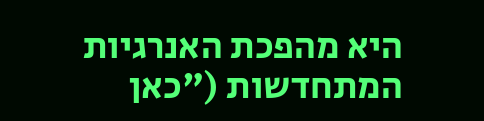היא מהפכת האנרגיות המתחדשות ("כאן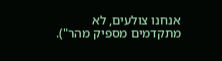אנחנו צולעים, לא מתקדמים מספיק מהר").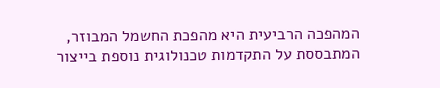המהפכה הרביעית היא מהפכת החשמל המבוזר, המתבססת על התקדמות טכנולוגית נוספת בייצור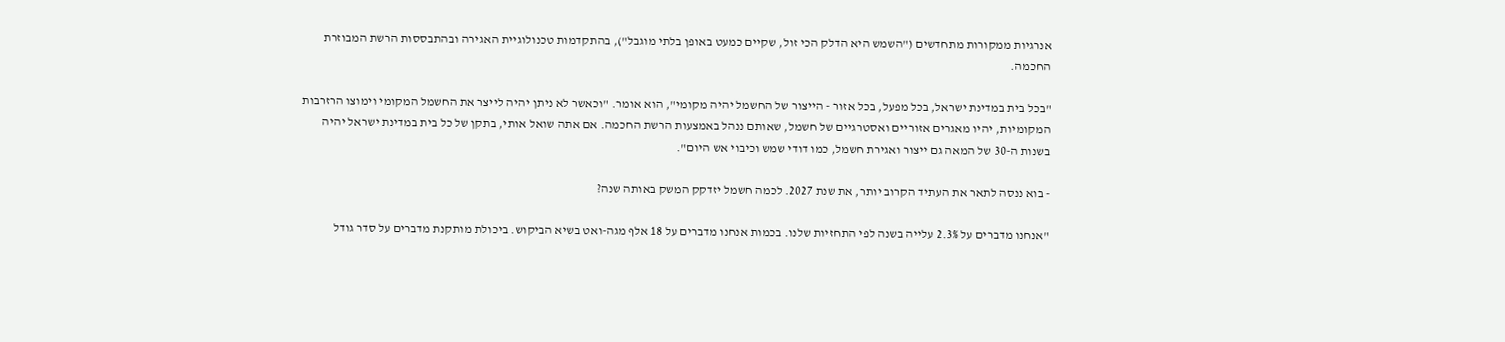אנרגיות ממקורות מתחדשים ("השמש היא הדלק הכי זול, שקיים כמעט באופן בלתי מוגבל"), בהתקדמות טכנולוגיית האגירה ובהתבססות הרשת המבוזרת החכמה.

"בכל בית במדינת ישראל, בכל מפעל, בכל אזור - הייצור של החשמל יהיה מקומי", הוא אומר. "וכאשר לא ניתן יהיה לייצר את החשמל המקומי וימוצו הרזרבות המקומיות, יהיו מאגרים אזוריים ואסטרגיים של חשמל, שאותם ננהל באמצעות הרשת החכמה. אם אתה שואל אותי, בתקן של כל בית במדינת ישראל יהיה בשנות ה-30 של המאה גם ייצור ואגירת חשמל, כמו דודי שמש וכיבוי אש היום".

- בוא ננסה לתאר את העתיד הקרוב יותר, את שנת 2027. לכמה חשמל יזדקק המשק באותה שנה?

"אנחנו מדברים על 2.3% עלייה בשנה לפי התחזיות שלנו. בכמות אנחנו מדברים על 18 אלף מגה-ואט בשיא הביקוש. ביכולת מותקנת מדברים על סדר גודל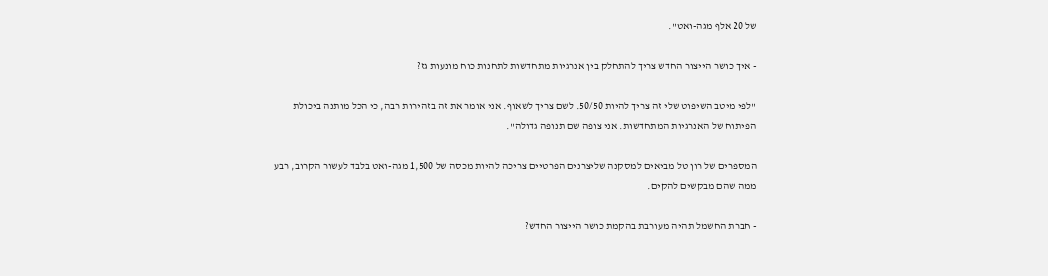של 20 אלף מגה-ואט".

- איך כושר הייצור החדש צריך להתחלק בין אנרגיות מתחדשות לתחנות כוח מונעות גז?

"לפי מיטב השיפוט שלי זה צריך להיות 50/50. לשם צריך לשאוף. אני אומר את זה בזהירות רבה, כי הכל מותנה ביכולת הפיתוח של האנרגיות המתחדשות. אני צופה שם תנופה גדולה".

המספרים של רון טל מביאים למסקנה שליצרנים הפרטיים צריכה להיות מכסה של 1,500 מגה-ואט בלבד לעשור הקרוב, רבע ממה שהם מבקשים להקים.

- חברת החשמל תהיה מעורבת בהקמת כושר הייצור החדש?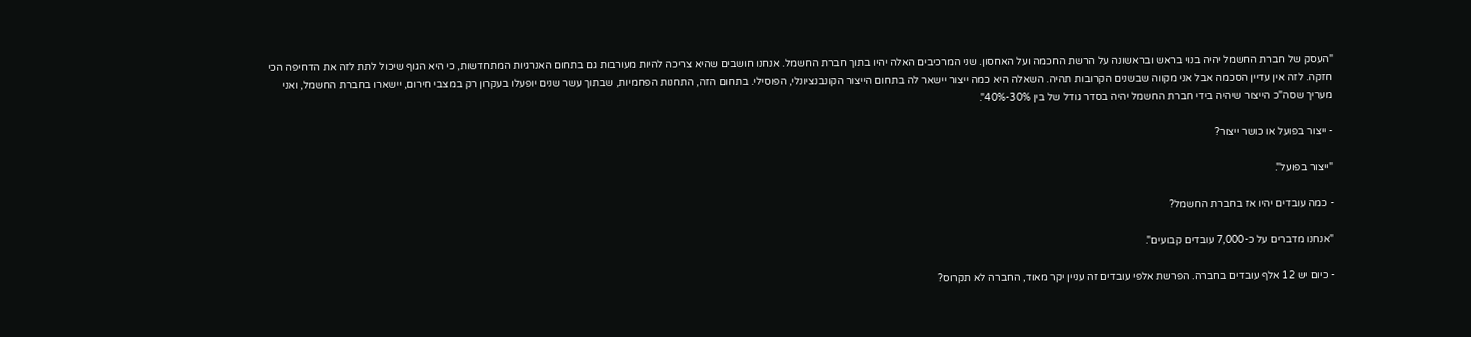"העסק של חברת החשמל יהיה בנוי בראש ובראשונה על הרשת החכמה ועל האחסון. שני המרכיבים האלה יהיו בתוך חברת החשמל. אנחנו חושבים שהיא צריכה להיות מעורבות גם בתחום האנרגיות המתחדשות, כי היא הגוף שיכול לתת לזה את הדחיפה הכי חזקה. לזה אין עדיין הסכמה אבל אני מקווה שבשנים הקרובות תהיה. השאלה היא כמה ייצור יישאר לה בתחום הייצור הקונבנציונלי, הפוסילי. בתחום הזה, התחנות הפחמיות, שבתוך עשר שנים יופעלו בעקרון רק במצבי חירום, יישארו בחברת החשמל, ואני מעריך שסה"כ הייצור שיהיה בידי חברת החשמל יהיה בסדר גודל של בין 30%-40%".

- ייצור בפועל או כושר ייצור?

"ייצור בפועל".

- כמה עובדים יהיו אז בחברת החשמל?

"אנחנו מדברים על כ-7,000 עובדים קבועים".

- כיום יש 12 אלף עובדים בחברה. הפרשת אלפי עובדים זה עניין יקר מאוד, החברה לא תקרוס?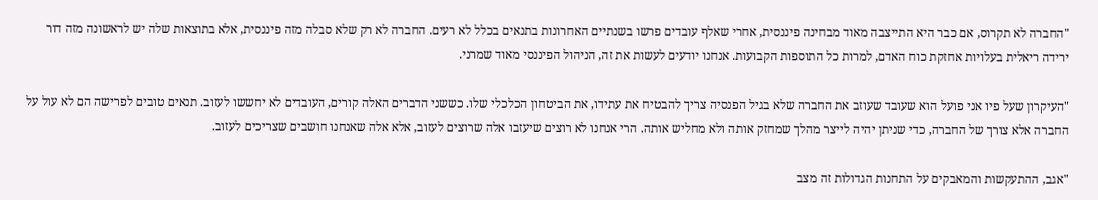"החברה לא תקרוס, אם כבר היא התייצבה מאוד מבחינה פיננסית, אחרי שאלף עובדים פרשו בשנתיים האחרונות בתנאים בכלל לא רעים. החברה לא רק שלא סבלה מזה פיננסית, אלא בתוצאות שלה יש לראשונה מזה דור ירידה ריאלית בעלויות אחזקת כוח האדם, למרות כל התוספות הקבועות. אנחנו יודעים לעשות את זה, הניהול הפיננסי מאוד שמרני.

"העיקרון שעל פיו אני פועל הוא שעובד שעוזב את החברה שלא בגיל הפנסיה צריך להבטיח את עתידו, את הביטחון הכלכלי שלו. כששני הדברים האלה קורים, העובדים לא יחששו לעזוב. תנאים טובים לפרישה הם לא עול על החברה אלא צורך של החברה, כדי שניתן יהיה לייצר מהלך שמחזק אותה ולא מחליש אותה. הרי אנחנו לא רוצים שיעזבו אלה שרוצים לעזוב, אלא אלה שאנחנו חושבים שצריכים לעזוב.

"אגב, ההתעקשות והמאבקים על התחנות הגדולות זה מצב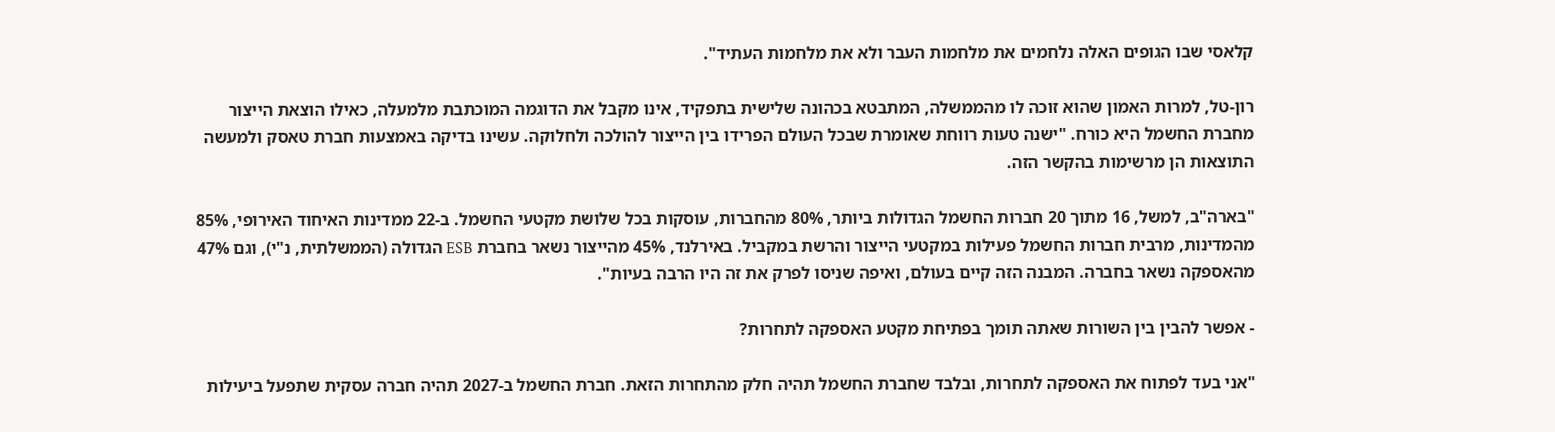קלאסי שבו הגופים האלה נלחמים את מלחמות העבר ולא את מלחמות העתיד".

רון-טל, למרות האמון שהוא זוכה לו מהממשלה, המתבטא בכהונה שלישית בתפקיד, אינו מקבל את הדוגמה המוכתבת מלמעלה, כאילו הוצאת הייצור מחברת החשמל היא כורח. "ישנה טעות רווחת שאומרת שבכל העולם הפרידו בין הייצור להולכה ולחלוקה. עשינו בדיקה באמצעות חברת טאסק ולמעשה התוצאות הן מרשימות בהקשר הזה.

"בארה"ב, למשל, 16 מתוך 20 חברות החשמל הגדולות ביותר, 80% מהחברות, עוסקות בכל שלושת מקטעי החשמל. ב-22 ממדינות האיחוד האירופי, 85% מהמדינות, מרבית חברות החשמל פעילות במקטעי הייצור והרשת במקביל. באירלנד, 45% מהייצור נשאר בחברת ESB הגדולה (הממשלתית, נ"י), וגם 47% מהאספקה נשאר בחברה. המבנה הזה קיים בעולם, ואיפה שניסו לפרק את זה היו הרבה בעיות".

- אפשר להבין בין השורות שאתה תומך בפתיחת מקטע האספקה לתחרות?

"אני בעד לפתוח את האספקה לתחרות, ובלבד שחברת החשמל תהיה חלק מהתחרות הזאת. חברת החשמל ב-2027 תהיה חברה עסקית שתפעל ביעילות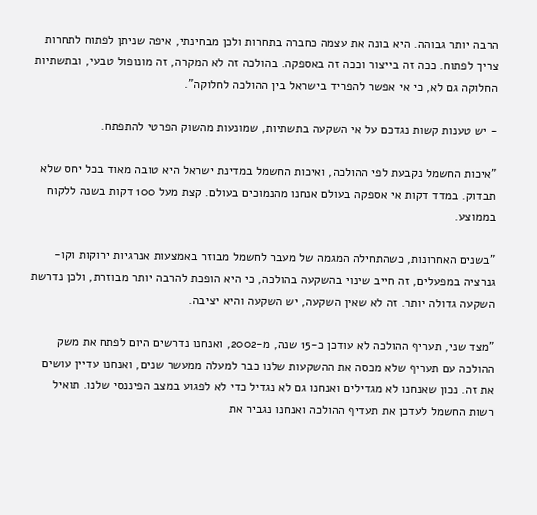הרבה יותר גבוהה. היא בונה את עצמה כחברה בתחרות ולכן מבחינתי, איפה שניתן לפתוח לתחרות צריך לפתוח. ככה זה בייצור וככה זה באספקה. בהולכה זה לא המקרה, זה מונופול טבעי, ובתשתיות החלוקה גם לא, כי אי אפשר להפריד בישראל בין ההולכה לחלוקה".

- יש טענות קשות נגדכם על אי השקעה בתשתיות, שמונעות מהשוק הפרטי להתפתח.

"איכות החשמל נקבעת לפי ההולכה, ואיכות החשמל במדינת ישראל היא טובה מאוד בכל יחס שלא תבדוק. במדד דקות אי אספקה בעולם אנחנו מהנמוכים בעולם. קצת מעל 100 דקות בשנה ללקוח בממוצע.

"בשנים האחרונות, כשהתחילה המגמה של מעבר לחשמל מבוזר באמצעות אנרגיות ירוקות וקו-גנרציה במפעלים, זה חייב שינוי בהשקעה בהולכה, כי היא הופכת להרבה יותר מבוזרת, ולכן נדרשת השקעה גדולה יותר. זה לא שאין השקעה, יש השקעה והיא יציבה.

"מצד שני, תעריף ההולכה לא עודכן כ-15 שנה, מ-2002, ואנחנו נדרשים היום לפתח את משק ההולכה עם תעריף שלא מכסה את ההשקעות שלנו כבר למעלה ממעשר שנים, ואנחנו עדיין עושים את זה. נכון שאנחנו לא מגדילים ואנחנו גם לא נגדיל כדי לא לפגוע במצב הפיננסי שלנו. תואיל רשות החשמל לעדכן את תעדיף ההולכה ואנחנו נגביר את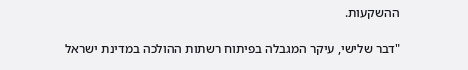ההשקעות.

"דבר שלישי, עיקר המגבלה בפיתוח רשתות ההולכה במדינת ישראל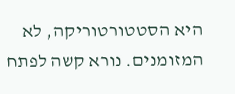היא הסטטורטוריקה, לא המזומנים. נורא קשה לפתח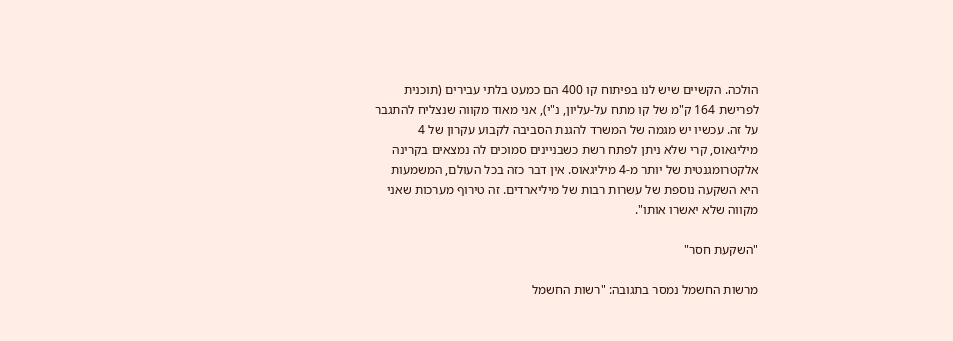הולכה. הקשיים שיש לנו בפיתוח קו 400 הם כמעט בלתי עבירים (תוכנית לפרישת 164 ק"מ של קו מתח על-עליון, נ"י), אני מאוד מקווה שנצליח להתגבר על זה. עכשיו יש מגמה של המשרד להגנת הסביבה לקבוע עקרון של 4 מיליגאוס, קרי שלא ניתן לפתח רשת כשבניינים סמוכים לה נמצאים בקרינה אלקטרומגנטית של יותר מ-4 מיליגאוס. אין דבר כזה בכל העולם, המשמעות היא השקעה נוספת של עשרות רבות של מיליארדים. זה טירוף מערכות שאני מקווה שלא יאשרו אותו".

"השקעת חסר"

מרשות החשמל נמסר בתגובה: "רשות החשמל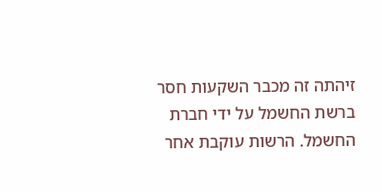זיהתה זה מכבר השקעות חסר ברשת החשמל על ידי חברת החשמל. הרשות עוקבת אחר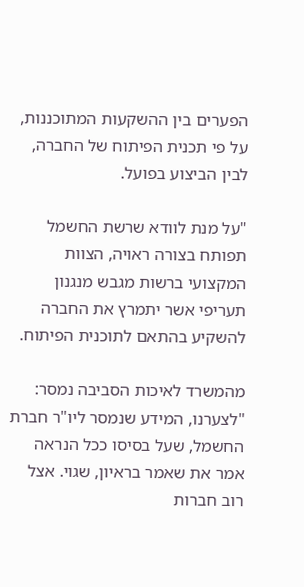הפערים בין ההשקעות המתוכננות, על פי תכנית הפיתוח של החברה, לבין הביצוע בפועל.

"על מנת לוודא שרשת החשמל תפותח בצורה ראויה, הצוות המקצועי ברשות מגבש מנגנון תעריפי אשר יתמרץ את החברה להשקיע בהתאם לתוכנית הפיתוח.

מהמשרד לאיכות הסביבה נמסר: "לצערנו, המידע שנמסר ליו"ר חברת החשמל, שעל בסיסו ככל הנראה אמר את שאמר בראיון, שגוי. אצל רוב חברות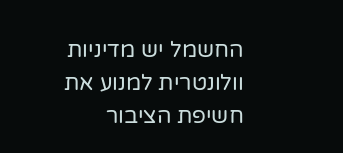החשמל יש מדיניות וולונטרית למנוע את חשיפת הציבור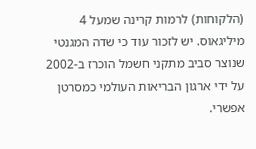(הלקוחות) לרמות קרינה שמעל 4 מיליגאוס. יש לזכור עוד כי שדה המגנטי שנוצר סביב מתקני חשמל הוכרז ב-2002 על ידי ארגון הבריאות העולמי כמסרטן אפשרי.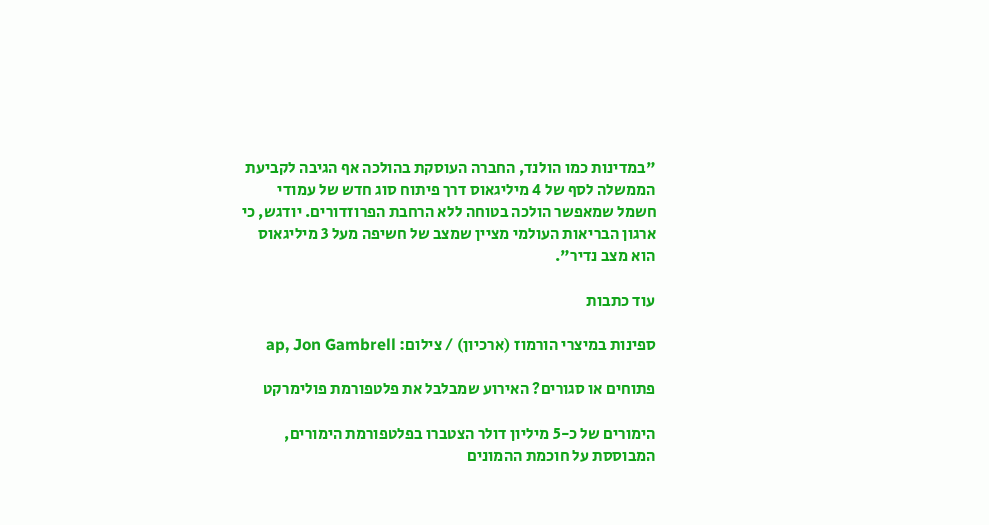"במדינות כמו הולנד, החברה העוסקת בהולכה אף הגיבה לקביעת הממשלה לסף של 4 מיליגאוס דרך פיתוח סוג חדש של עמודי חשמל שמאפשר הולכה בטוחה ללא הרחבת הפרוזדורים. יודגש, כי ארגון הבריאות העולמי מציין שמצב של חשיפה מעל 3 מיליגאוס הוא מצב נדיר".

עוד כתבות

ספינות במיצרי הורמוז (ארכיון) / צילום: ap, Jon Gambrell

פתוחים או סגורים? האירוע שמבלבל את פלטפורמת פולימרקט

הימורים של כ-5 מיליון דולר הצטברו בפלטפורמת הימורים, המבוססת על חוכמת ההמונים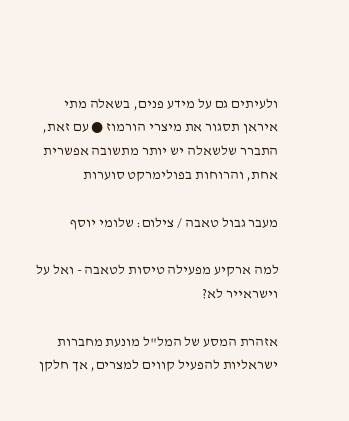ולעיתים גם על מידע פנים, בשאלה מתי איראן תסגור את מיצרי הורמוז ● עם זאת, התברר שלשאלה יש יותר מתשובה אפשרית אחת, והרוחות בפולימרקט סוערות

מעבר גבול טאבה / צילום: שלומי יוסף

למה ארקיע מפעילה טיסות לטאבה - ואל על וישראייר לא?

אזהרת המסע של המל"ל מונעת מחברות ישראליות להפעיל קווים למצרים, אך חלקן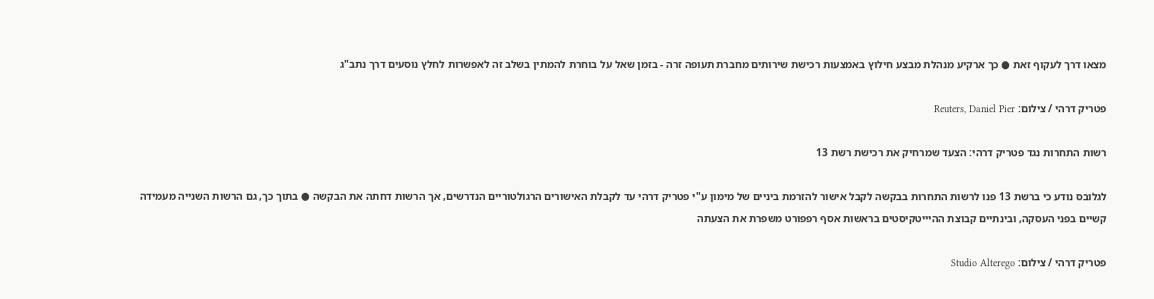מצאו דרך לעקוף זאת ● כך ארקיע מנהלת מבצע חילוץ באמצעות רכישת שירותים מחברת תעופה זרה - בזמן שאל על בוחרת להמתין בשלב זה לאפשרות לחלץ נוסעים דרך נתב"ג

פטריק דרהי / צילום: Reuters, Daniel Pier

רשות התחרות נגד פטריק דרהי: הצעד שמרחיק את רכישת רשת 13

לגלובס נודע כי ברשת 13 פנו לרשות התחרות בבקשה לקבל אישור להזרמת ביניים של מימון ע"י פטריק דרהי עד לקבלת האישורים הרגולטוריים הנדרשים, אך הרשות דחתה את הבקשה ● בתוך כך, גם הרשות השנייה מעמידה קשיים בפני העסקה, ובינתיים קבוצת ההיייטקיסטים בראשות אסף רפפורט משפרת את הצעתה

פטריק דרהי / צילום: Studio Alterego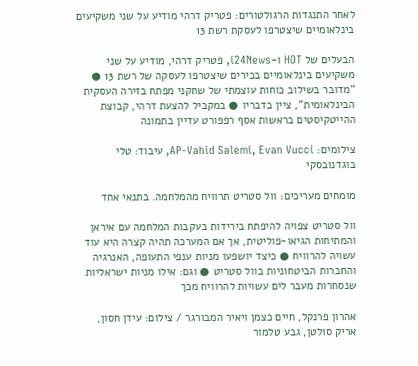לאחר התנגדות הרגולטורים: פטריק דרהי מודיע על שני משקיעים בינלאומיים שיצטרפו לעסקת רשת 13

הבעלים של HOT ו-i24News, פטריק דרהי, מודיע על שני משקיעים בינלאומיים בכירים שיצטרפו לעסקה של רשת 13 ● "מדובר בשילוב כוחות עוצמתי של שחקני מפתח בזירה העסקית הבינלאומית", ציין בדבריו ● במקביל להצעת דרהי, קבוצת ההייטקיסטים בראשות אסף רפפורט עדיין בתמונה

צילומים: AP-Vahid Salemi, Evan Vucci, עיבוד: טלי בוגדנובסקי

מומחים מעריכים: וול סטריט תרוויח מהמלחמה. בתנאי אחד

וול סטריט צפויה להיפתח בירידות בעקבות המלחמה עם איראן והמתיחות הגיאו-פוליטית, אך אם המערכה תהיה קצרה היא עוד עשויה להרוויח ● כיצד יושפעו מניות ענפי התעופה, האנרגיה והחברות הביטחוניות בוול סטריט ● וגם: אילו מניות ישראליות שנסחרות מעבר לים עשויות להרוויח מכך

אהרון פרנקל, חיים כצמן ויאיר המבורגר / צילום: עידן חסון, אריק סולטן, גבע טלמור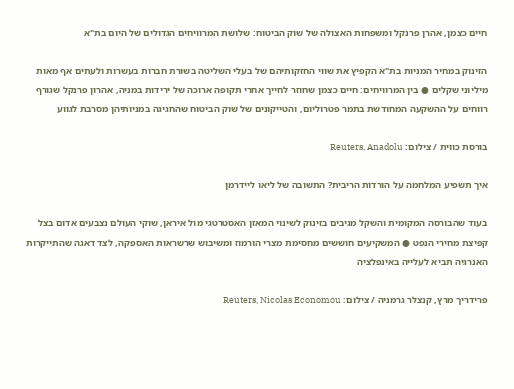חיים כצמן, אהרן פרנקל ומשפחות האצולה של שוק הביטוח: שלושת המרוויחים הגדולים של היום בת"א

הזינוק במחיר המניות בת"א הקפיץ את שווי החזקותיהם של בעלי השליטה בשורת חברות בעשרות ולעתים אף מאות מיליוני שקלים ● בין המרוויחים: חיים כצמן שחוזר לחייך אחרי תקופה ארוכה של ירידות במניה, אהרון פרנקל שגורף רווחים על ההשקעה המחודשת בתמר פטרוליום, והטייקונים של שוק הביטוח שהחגיגה במניותיהן מסרבת לגווע

בורסת כווית / צילום: Reuters, Anadolu

איך תשפיע המלחמה על הורדות הריבית? התשובה של ליאו ליידרמן

בעוד שהבורסה המקומית והשקל מגיבים בזינוק לשינוי המאזן האסטרטגי מול איראן, שוקי העולם נצבעים אדום בצל קפיצת מחירי הנפט ● המשקיעים חוששים מחסימת מצרי הורמוז ומשיבוש שרשראות האספקה, לצד דאגה שהתייקרות האנרגיה תביא לעלייה באינפלציה

פרידריך מרץ, קנצלר גרמניה / צילום: Reuters, Nicolas Economou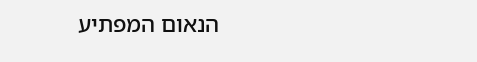הנאום המפתיע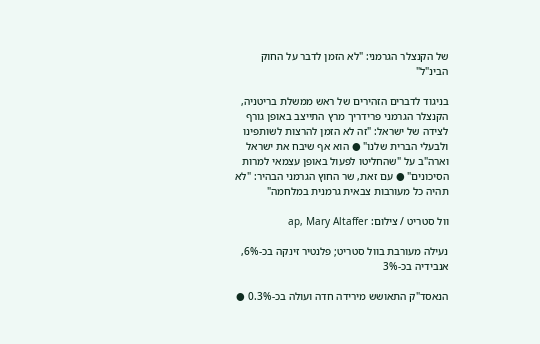של הקנצלר הגרמני: "לא הזמן לדבר על החוק הבינ"ל"

בניגוד לדברים הזהירים של ראש ממשלת בריטניה, הקנצלר הגרמני פרידריך מרץ התייצב באופן גורף לצידה של ישראל: "זה לא הזמן להרצות לשותפינו ולבעלי הברית שלנו" ● הוא אף שיבח את ישראל וארה"ב על "שהחליטו לפעול באופן עצמאי למרות הסיכונים" ● עם זאת, שר החוץ הגרמני הבהיר: "לא תהיה כל מעורבות צבאית גרמנית במלחמה"

וול סטריט / צילום: ap, Mary Altaffer

נעילה מעורבת בוול סטריט; פלנטיר זינקה בכ-6%, אנבידיה בכ-3%

הנאסד"ק התאושש מירידה חדה ועולה בכ-0.3% ●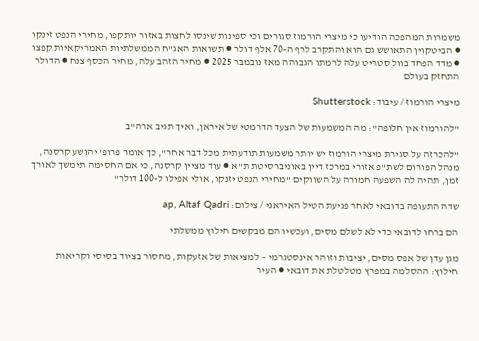משמרות המהפכה הודיעו כי מיצרי הורמוז סגורים וכי ספינות שינסו לחצות באזור יותקפו, מחירי הנפט זינקו ● הביטקוין התאושש גם הוא והתקרב לרף ה-70 אלף דולר ● תשואות האג"ח הממשלתיות האמריקאיות קפצו ● מדד הפחד בוול סטריט עלה לרמתו הגבוהה מאז נובמבר 2025 ● מחיר הזהב עלה, מחיר הכסף צנח ● הדולר התחזק בעולם

מיצרי הורמוז / עיבוד: Shutterstock

"להורמוז אין חלופה": מה המשמעות של הצעד הדרמטי של איראן, ואיך תגיב ארה"ב

"להכרזה על סגירת מיצרי הורמוז יש יותר משמעות תודעתית מכל דבר אחר", כך אומר פרופ' יהושע קרסנה, מנהל הפורום לשת"פ אזורי במרכז דיין באוניברסיטת ת"א ● עוד מציין קרסנה, כי אם החסימה תימשך לאורך זמן, תהיה לה השפעה חמורה על השווקים "מחירי הנפט יזנקו, אולי אפילו ל-100 דולר"

שדה התעופה בדובאי לאחר פגיעת הטיל האיראני / צילום: ap, Altaf Qadri

הם ברחו לדובאי כדי לא לשלם מסים, ועכשיו הם מבקשים חילוץ ממשלתי

מגן עדן של אפס מסים, יציבות וזוהר אינסטגרמי – למציאות של אזעקות, מחסור בציוד בסיסי וקריאות חילוץ: ההסלמה במפרץ מטלטלת את דובאי ● העיר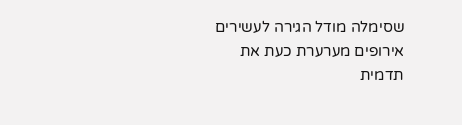שסימלה מודל הגירה לעשירים אירופים מערערת כעת את תדמית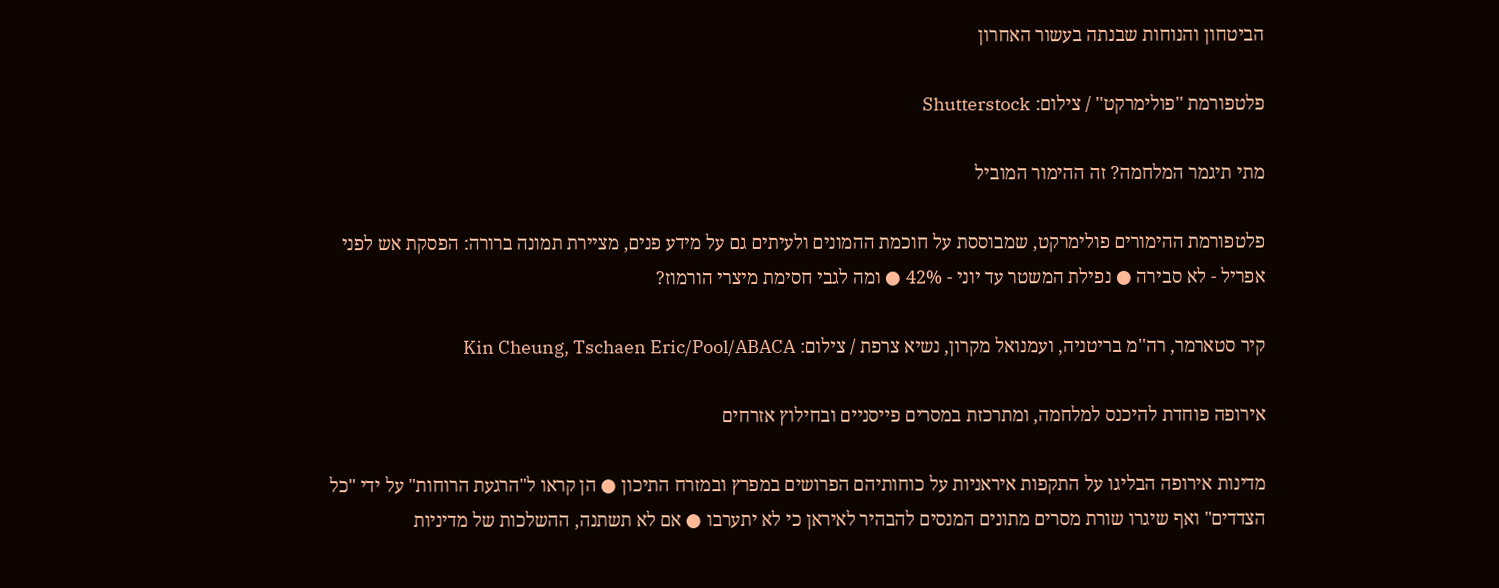הביטחון והנוחות שבנתה בעשור האחרון

פלטפורמת ''פולימרקט'' / צילום: Shutterstock

מתי תיגמר המלחמה? זה ההימור המוביל

פלטפורמת ההימורים פולימרקט, שמבוססת על חוכמת ההמונים ולעיתים גם על מידע פנים, מציירת תמונה ברורה: הפסקת אש לפני אפריל - לא סבירה ● נפילת המשטר עד יוני - 42% ● ומה לגבי חסימת מיצרי הורמוז?

קיר סטארמר, רה''מ בריטניה, ועמנואל מקרון, נשיא צרפת / צילום: Kin Cheung, Tschaen Eric/Pool/ABACA

אירופה פוחדת להיכנס למלחמה, ומתרכזת במסרים פייסניים ובחילוץ אזרחים

מדינות אירופה הבליגו על התקפות איראניות על כוחותיהם הפרושים במפרץ ובמזרח התיכון ● הן קראו ל"הרגעת הרוחות" על ידי "כל הצדדים" ואף שיגרו שורת מסרים מתונים המנסים להבהיר לאיראן כי לא יתערבו ● אם לא תשתנה, ההשלכות של מדיניות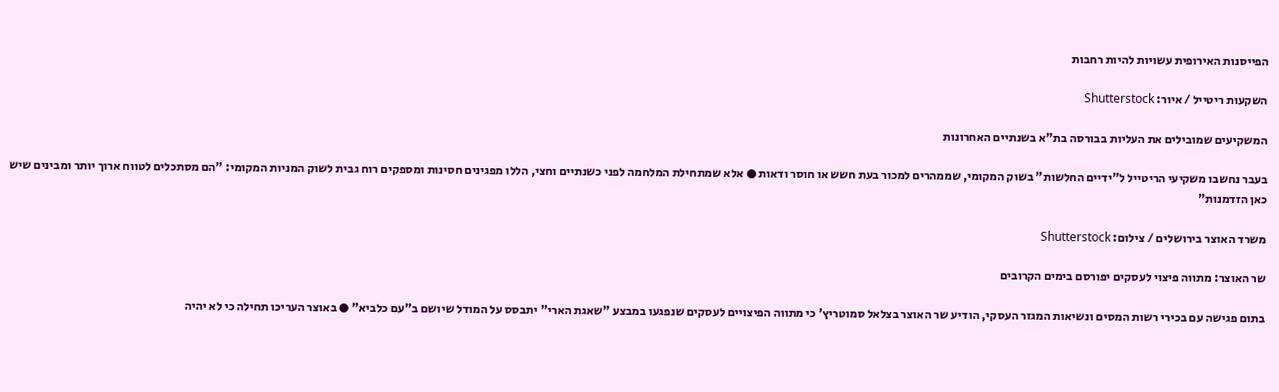הפייסנות האירופית עשויות להיות רחבות

השקעות ריטייל / איור: Shutterstock

המשקיעים שמובילים את העליות בבורסה בת"א בשנתיים האחרונות

בעבר נחשבו משקיעי הריטייל ל"ידיים החלשות" בשוק המקומי, שממהרים למכור בעת חשש או חוסר ודאות ● אלא שמתחילת המלחמה לפני כשנתיים וחצי, הללו מפגינים חסינות ומספקים רוח גבית לשוק המניות המקומי: "הם מסתכלים לטווח ארוך יותר ומבינים שיש כאן הזדמנות"

משרד האוצר בירושלים / צילום: Shutterstock

שר האוצר: מתווה פיצוי לעסקים יפורסם בימים הקרובים

בתום פגישה עם בכירי רשות המסים ונשיאות המגזר העסקי, הודיע שר האוצר בצלאל סמוטריץ' כי מתווה הפיצויים לעסקים שנפגעו במבצע "שאגת הארי" יתבסס על המודל שיושם ב"עם כלביא" ● באוצר העריכו תחילה כי לא יהיה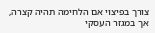צורך בפיצוי אם הלחימה תהיה קצרה, אך במגזר העסקי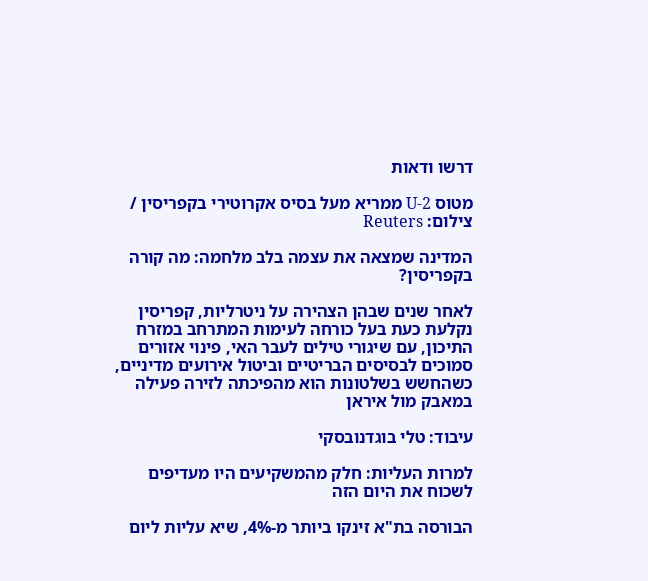דרשו ודאות

מטוס U-2 ממריא מעל בסיס אקרוטירי בקפריסין / צילום: Reuters

המדינה שמצאה את עצמה בלב מלחמה: מה קורה בקפריסין?

לאחר שנים שבהן הצהירה על ניטרליות, קפריסין נקלעת כעת בעל כורחה לעימות המתרחב במזרח התיכון, עם שיגורי טילים לעבר האי, פינוי אזורים סמוכים לבסיסים הבריטיים וביטול אירועים מדיניים, כשהחשש בשלטונות הוא מהפיכתה לזירה פעילה במאבק מול איראן

עיבוד: טלי בוגדנובסקי

למרות העליות: חלק מהמשקיעים היו מעדיפים לשכוח את היום הזה

הבורסה בת"א זינקו ביותר מ-4%, שיא עליות ליום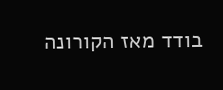בודד מאז הקורונה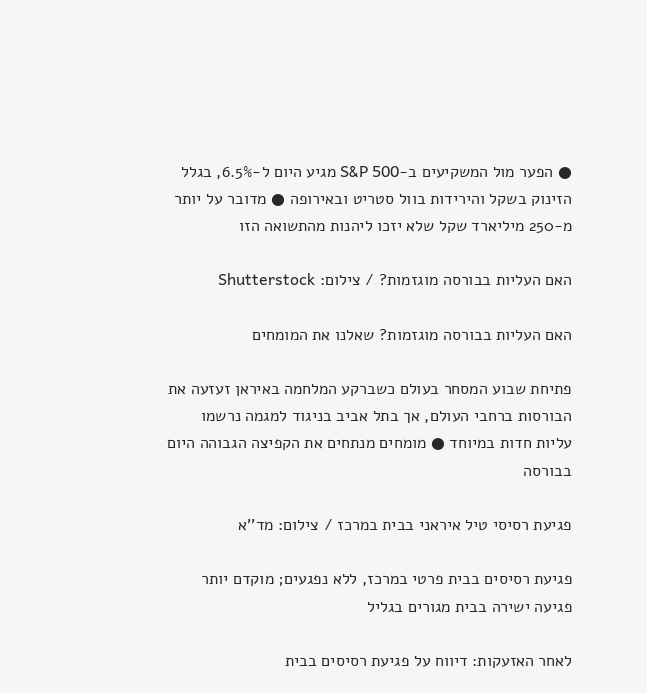● הפער מול המשקיעים ב-S&P 500 מגיע היום ל-6.5%, בגלל הזינוק בשקל והירידות בוול סטריט ובאירופה ● מדובר על יותר מ-250 מיליארד שקל שלא יזכו ליהנות מהתשואה הזו

האם העליות בבורסה מוגזמות? / צילום: Shutterstock

האם העליות בבורסה מוגזמות? שאלנו את המומחים

פתיחת שבוע המסחר בעולם כשברקע המלחמה באיראן זעזעה את הבורסות ברחבי העולם, אך בתל אביב בניגוד למגמה נרשמו עליות חדות במיוחד ● מומחים מנתחים את הקפיצה הגבוהה היום בבורסה

פגיעת רסיסי טיל איראני בבית במרכז / צילום: מד''א

פגיעת רסיסים בבית פרטי במרכז, ללא נפגעים; מוקדם יותר פגיעה ישירה בבית מגורים בגליל

לאחר האזעקות: דיווח על פגיעת רסיסים בבית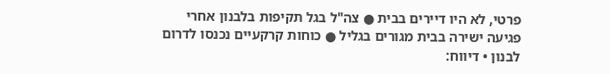פרטי, לא היו דיירים בבית ● צה"ל בגל תקיפות בלבנון אחרי פגיעה ישירה בבית מגורים בגליל ● כוחות קרקעיים נכנסו לדרום לבנון • דיווח: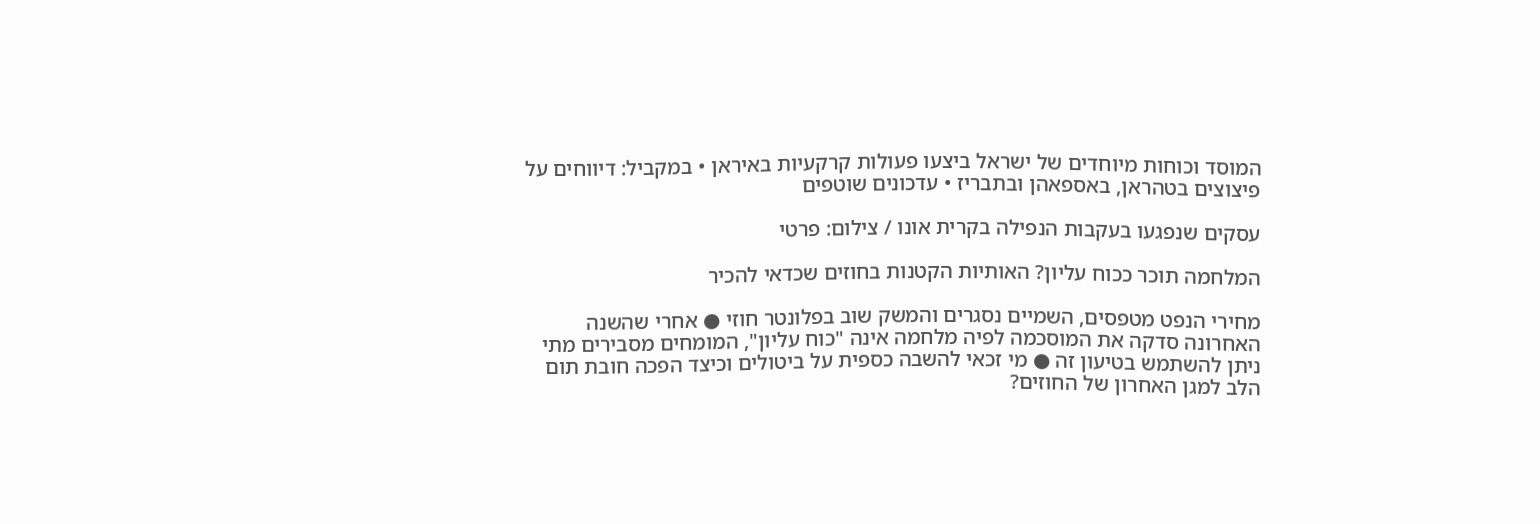המוסד וכוחות מיוחדים של ישראל ביצעו פעולות קרקעיות באיראן • במקביל: דיווחים על פיצוצים בטהראן, באספאהן ובתבריז • עדכונים שוטפים

עסקים שנפגעו בעקבות הנפילה בקרית אונו / צילום: פרטי

המלחמה תוכר ככוח עליון? האותיות הקטנות בחוזים שכדאי להכיר

מחירי הנפט מטפסים, השמיים נסגרים והמשק שוב בפלונטר חוזי ● אחרי שהשנה האחרונה סדקה את המוסכמה לפיה מלחמה אינה "כוח עליון", המומחים מסבירים מתי ניתן להשתמש בטיעון זה ● מי זכאי להשבה כספית על ביטולים וכיצד הפכה חובת תום הלב למגן האחרון של החוזים?